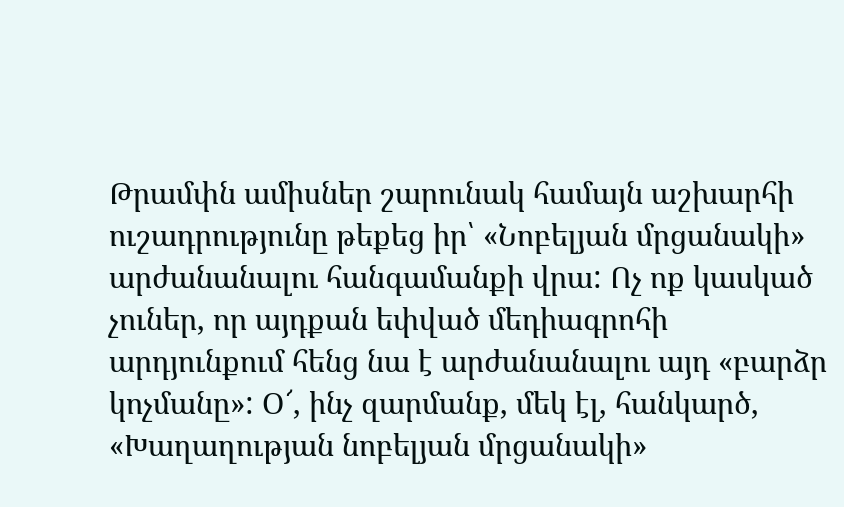Թրամփն ամիսներ շարունակ համայն աշխարհի ուշադրությունը թեքեց իր՝ «Նոբելյան մրցանակի» արժանանալու հանգամանքի վրա: Ոչ ոք կասկած չուներ, որ այդքան եփված մեդիագրոհի արդյունքում հենց նա է արժանանալու այդ «բարձր կոչմանը»: Օ՜, ինչ զարմանք, մեկ էլ, հանկարծ, «Խաղաղության նոբելյան մրցանակի»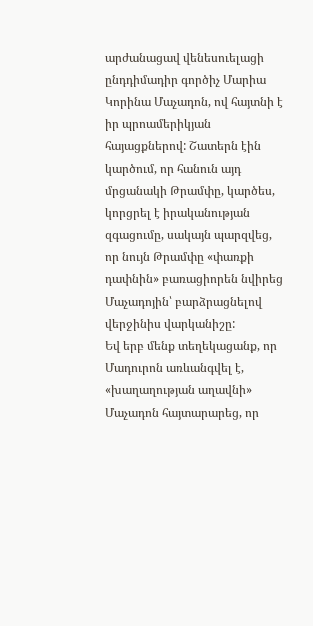արժանացավ վենեսուելացի ընդդիմադիր գործիչ Մարիա Կորինա Մաչադոն, ով հայտնի է իր պրոամերիկյան հայացքներով: Շատերն էին կարծում, որ հանուն այդ մրցանակի Թրամփը, կարծես, կորցրել է իրականության զգացումը, սակայն պարզվեց, որ նույն Թրամփը «փառքի դափնին» բառացիորեն նվիրեց Մաչադոյին՝ բարձրացնելով վերջինիս վարկանիշը:
Եվ երբ մենք տեղեկացանք, որ Մադուրոն առևանգվել է, «խաղաղության աղավնի» Մաչադոն հայտարարեց, որ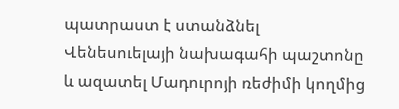պատրաստ է ստանձնել Վենեսուելայի նախագահի պաշտոնը և ազատել Մադուրոյի ռեժիմի կողմից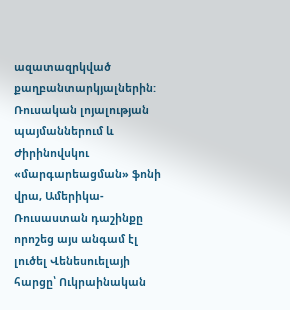ազատազրկված քաղբանտարկյալներին:
Ռուսական լոյալության պայմաններում և Ժիրինովսկու «մարգարեացման» ֆոնի վրա, Ամերիկա-Ռուսաստան դաշինքը որոշեց այս անգամ էլ լուծել Վենեսուելայի հարցը՝ Ուկրաինական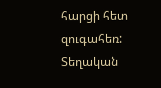հարցի հետ զուգահեռ: Տեղական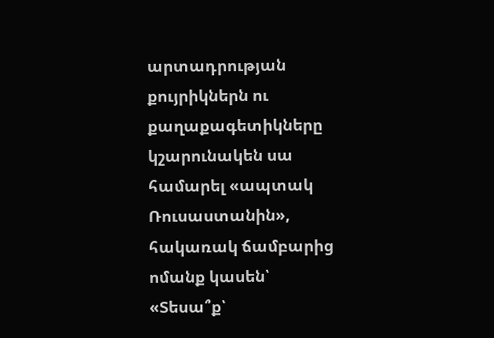արտադրության քույրիկներն ու քաղաքագետիկները կշարունակեն սա համարել «ապտակ Ռուսաստանին», հակառակ ճամբարից ոմանք կասեն՝ «Տեսա՞ք՝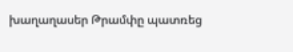խաղաղասեր Թրամփը պատռեց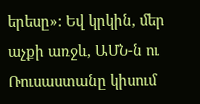երեսը»: Եվ կրկին, մեր աչքի առջև, ԱՄՆ-ն ու Ռուսաստանը կիսում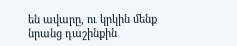են ավարը, ու կրկին մենք նրանց դաշինքին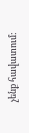չենք հավատում: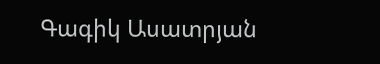Գագիկ Ասատրյան